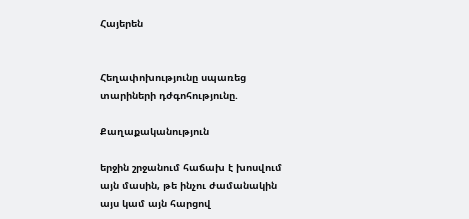Հայերեն


Հեղափոխությունը սպառեց տարիների դժգոհությունը.

Քաղաքականություն

երջին շրջանում հաճախ է խոսվում այն մասին, թե ինչու ժամանակին այս կամ այն հարցով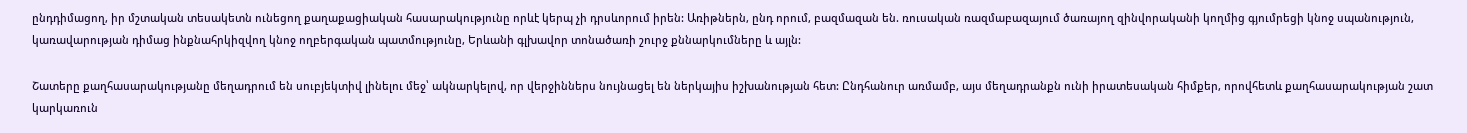ընդդիմացող, իր մշտական տեսակետն ունեցող քաղաքացիական հասարակությունը որևէ կերպ չի դրսևորում իրեն: Առիթներն, ընդ որում, բազմազան են. ռուսական ռազմաբազայում ծառայող զինվորականի կողմից գյումրեցի կնոջ սպանություն, կառավարության դիմաց ինքնահրկիզվող կնոջ ողբերգական պատմությունը, Երևանի գլխավոր տոնածառի շուրջ քննարկումները և այլն:

Շատերը քաղհասարակությանը մեղադրում են սուբյեկտիվ լինելու մեջ՝ ակնարկելով, որ վերջիններս նույնացել են ներկայիս իշխանության հետ: Ընդհանուր առմամբ, այս մեղադրանքն ունի իրատեսական հիմքեր, որովհետև քաղհասարակության շատ կարկառուն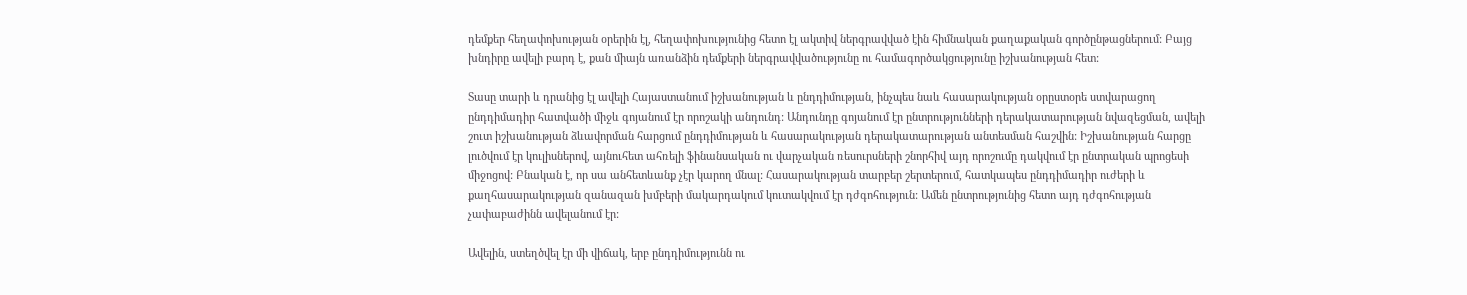դեմքեր հեղափոխության օրերին էլ, հեղափոխությունից հետո էլ ակտիվ ներգրավված էին հիմնական քաղաքական գործընթացներում: Բայց խնդիրը ավելի բարդ է, քան միայն առանձին դեմքերի ներգրավվածությունը ու համագործակցությունը իշխանության հետ:

Տասը տարի և դրանից էլ ավելի Հայաստանում իշխանության և ընդդիմության, ինչպես նաև հասարակության օրըստօրե ստվարացող ընդդիմադիր հատվածի միջև գոյանում էր որոշակի անդունդ: Անդունդը գոյանում էր ընտրությունների դերակատարության նվազեցման, ավելի շուտ իշխանության ձևավորման հարցում ընդդիմության և հասարակության դերակատարության անտեսման հաշվին: Իշխանության հարցը լուծվում էր կուլիսներով, այնուհետ ահռելի ֆինանսական ու վարչական ռեսուրսների շնորհիվ այդ որոշումը դակվում էր ընտրական պրոցեսի միջոցով: Բնական է, որ սա անհետևանք չէր կարող մնալ: Հասարակության տարբեր շերտերում, հատկապես ընդդիմադիր ուժերի և քաղհասարակության զանազան խմբերի մակարդակում կուտակվում էր դժգոհություն: Ամեն ընտրությունից հետո այդ դժգոհության չափաբաժինն ավելանում էր:

Ավելին, ստեղծվել էր մի վիճակ, երբ ընդդիմությունն ու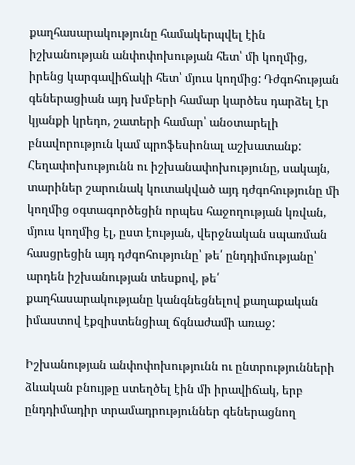քաղհասարակությունը համակերպվել էին իշխանության անփոփոխության հետ՝ մի կողմից, իրենց կարգավիճակի հետ՝ մյուս կողմից: Դժգոհության գեներացիան այդ խմբերի համար կարծես դարձել էր կյանքի կրեդո, շատերի համար՝ անօտարելի բնավորություն կամ պրոֆեսիոնալ աշխատանք: Հեղափոխությունն ու իշխանափոխությունը, սակայն, տարիներ շարունակ կուտակված այդ դժգոհությունը մի կողմից օգտագործեցին որպես հաջողության կռվան, մյուս կողմից էլ, ըստ էության, վերջնական սպառման հասցրեցին այդ դժգոհությունը՝ թե՛ ընդդիմությանը՝ արդեն իշխանության տեսքով, թե՛ քաղհասարակությանը կանգնեցնելով քաղաքական իմաստով էքզիստենցիալ ճգնաժամի առաջ:

Իշխանության անփոփոխությունն ու ընտրությունների ձևական բնույթը ստեղծել էին մի իրավիճակ, երբ ընդդիմադիր տրամադրություններ գեներացնող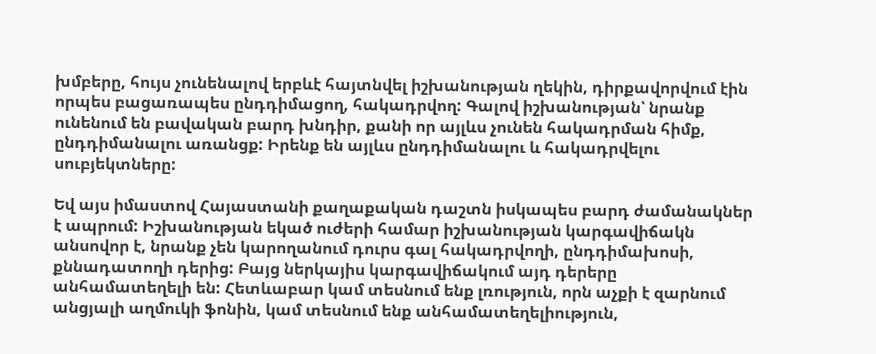խմբերը, հույս չունենալով երբևէ հայտնվել իշխանության ղեկին, դիրքավորվում էին որպես բացառապես ընդդիմացող, հակադրվող: Գալով իշխանության՝ նրանք ունենում են բավական բարդ խնդիր, քանի որ այլևս չունեն հակադրման հիմք, ընդդիմանալու առանցք: Իրենք են այլևս ընդդիմանալու և հակադրվելու սուբյեկտները:

Եվ այս իմաստով Հայաստանի քաղաքական դաշտն իսկապես բարդ ժամանակներ է ապրում: Իշխանության եկած ուժերի համար իշխանության կարգավիճակն անսովոր է, նրանք չեն կարողանում դուրս գալ հակադրվողի, ընդդիմախոսի, քննադատողի դերից: Բայց ներկայիս կարգավիճակում այդ դերերը անհամատեղելի են: Հետևաբար կամ տեսնում ենք լռություն, որն աչքի է զարնում անցյալի աղմուկի ֆոնին, կամ տեսնում ենք անհամատեղելիություն,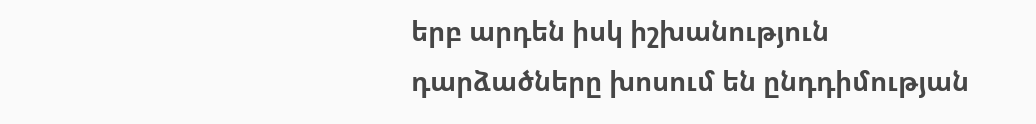երբ արդեն իսկ իշխանություն դարձածները խոսում են ընդդիմության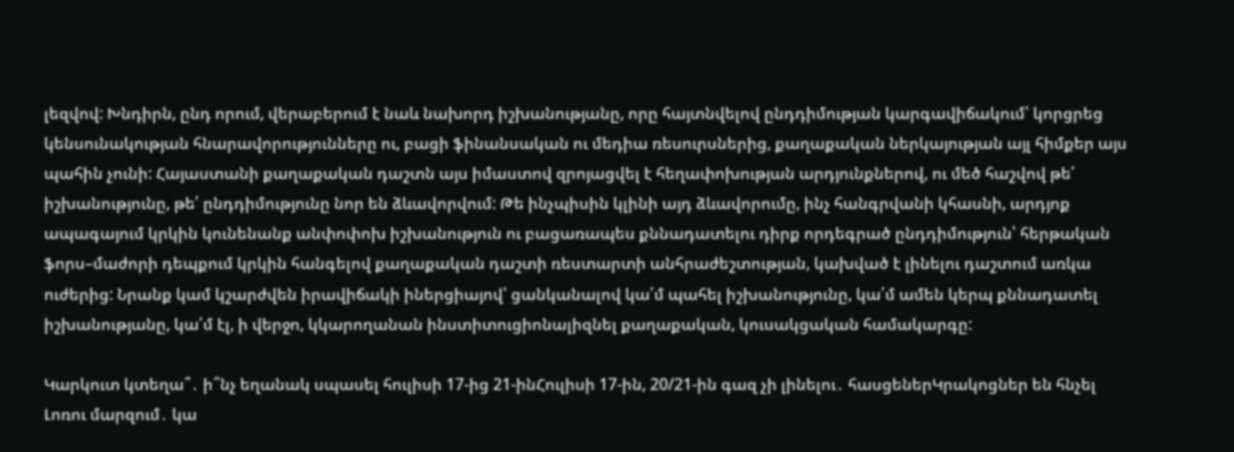լեզվով: Խնդիրն, ընդ որում, վերաբերում է նաև նախորդ իշխանությանը, որը հայտնվելով ընդդիմության կարգավիճակում՝ կորցրեց կենսունակության հնարավորությունները ու, բացի ֆինանսական ու մեդիա ռեսուրսներից, քաղաքական ներկայության այլ հիմքեր այս պահին չունի: Հայաստանի քաղաքական դաշտն այս իմաստով զրոյացվել է հեղափոխության արդյունքներով, ու մեծ հաշվով թե՛ իշխանությունը, թե՛ ընդդիմությունը նոր են ձևավորվում: Թե ինչպիսին կլինի այդ ձևավորումը, ինչ հանգրվանի կհասնի, արդյոք ապագայում կրկին կունենանք անփոփոխ իշխանություն ու բացառապես քննադատելու դիրք որդեգրած ընդդիմություն՝ հերթական ֆորս–մաժորի դեպքում կրկին հանգելով քաղաքական դաշտի ռեստարտի անհրաժեշտության, կախված է լինելու դաշտում առկա ուժերից: Նրանք կամ կշարժվեն իրավիճակի իներցիայով՝ ցանկանալով կա՛մ պահել իշխանությունը, կա՛մ ամեն կերպ քննադատել իշխանությանը, կա՛մ էլ, ի վերջո, կկարողանան ինստիտուցիոնալիզնել քաղաքական, կուսակցական համակարգը:

Կարկուտ կտեղա՞․ ի՞նչ եղանակ սպասել հուլիսի 17-ից 21-ինՀուլիսի 17-ին, 20/21-ին գազ չի լինելու․ հասցեներԿրակոցներ են հնչել Լոռու մարզում․ կա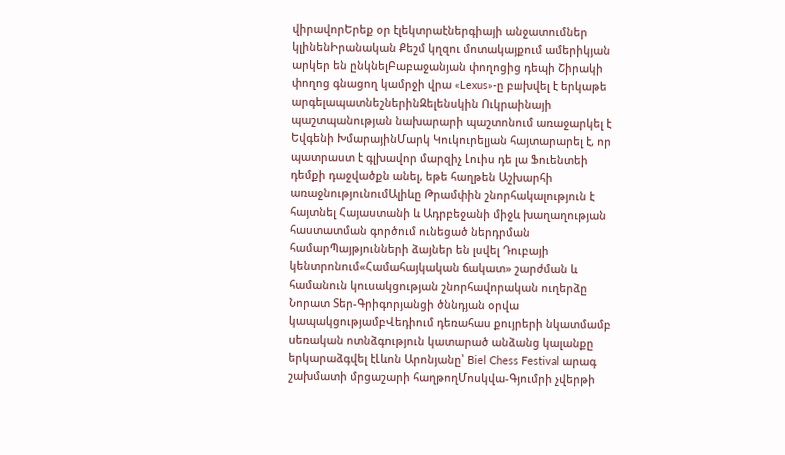վիրավորԵրեք օր էլեկտրաէներգիայի անջատումներ կլինենԻրանական Քեշմ կղզու մոտակայքում ամերիկյան արկեր են ընկնելԲաբաջանյան փողոցից դեպի Շիրակի փողոց գնացող կամրջի վրա «Lexus»-ը բшխվել է երկաթե արգելապատնեշներինԶելենսկին Ուկրաինայի պաշտպանության նախարարի պաշտոնում առաջարկել է Եվգենի ԽմարայինՄարկ Կուկուրելյան հայտարարել է, որ պատրաստ է գլխավոր մարզիչ Լուիս դե լա Ֆուենտեի դեմքի դաջվածքն անել, եթե հաղթեն Աշխարհի առաջնությունումԱլիևը Թրամփին շնորհակալություն է հայտնել Հայաստանի և Ադրբեջանի միջև խաղաղության հաստատման գործում ունեցած ներդրման համարՊայթյունների ձայներ են լսվել Դուբայի կենտրոնում«Համահայկական ճակատ» շարժման և համանուն կուսակցության շնորհավորական ուղերձը Նորատ Տեր-Գրիգորյանցի ծննդյան օրվա կապակցությամբՎեդիում դեռահաս քույրերի նկատմամբ uեռական ոտնձգnւթյուն կատարած անձանց կալանքը երկարաձգվել էԼևոն Արոնյանը՝ Biel Chess Festival արագ շախմատի մրցաշարի հաղթողՄոսկվա-Գյումրի չվերթի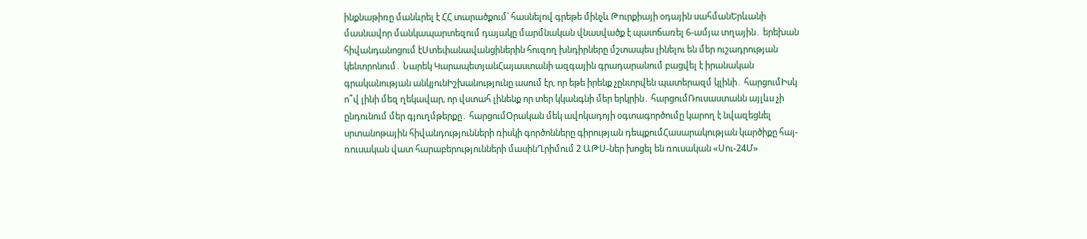ինքնաթիռը մանևրել է ՀՀ տարածքում՝ հասնելով գրեթե մինչև Թուրքիայի օդային սահմանԵրևանի մասնավոր մանկապարտեզում դայակը մարմնական վնասվածք է պատճառել 6-ամյա տղային․ երեխան հիվանդանոցում էՍտեփանավանցիներին հուզող խնդիրները մշտապես լինելու են մեր ուշադրության կենտրոնում․ Նարեկ ԿարապետյանՀայաստանի ազգային գրադարանում բացվել է իրանական գրականության անկյունԻշխանությունը ասում էր, որ եթե իրենք չընտրվեն պատերազմ կլինի․ հարցումԻսկ ո՞վ լինի մեզ ղեկավար, որ վստահ լինենք որ տեր կկանգնի մեր երկրին․ հարցումՌուսաստանն այլևս չի ընդունում մեր գյուղմթերքը․ հարցումՕրական մեկ ավոկադոյի օգտագործումը կարող է նվազեցնել սրտանոթային հիվանդությունների ռիսկի գործոնները գիրության դեպքումՀասարակության կարծիքը հայ-ռուսական վատ հարաբերությունների մասինՂրիմում 2 ԱԹՍ-ներ խոցել են ռուսական «Սու-24Մ»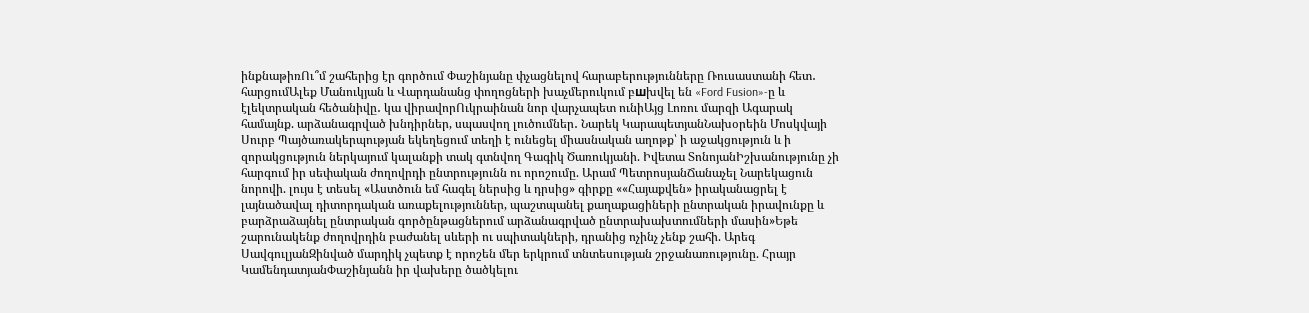ինքնաթիռՈւ՞մ շահերից էր գործում Փաշինյանը փչացնելով հարաբերությունները Ռուսաստանի հետ․ հարցումԱլեք Մանուկյան և Վարդանանց փողոցների խաչմերուկում բшխվել են «Ford Fusion»-ը և էլեկտրական հեծանիվը․ կա վիրավորՈւկրաինան նոր վարչապետ ունիԱյց Լոռու մարզի Ագարակ համայնք. արձանագրված խնդիրներ, սպասվող լուծումներ․ Նարեկ ԿարապետյանՆախօրեին Մոսկվայի Սուրբ Պայծառակերպության եկեղեցում տեղի է ունեցել միասնական աղոթք՝ ի աջակցություն և ի զորակցություն ներկայում կալանքի տակ գտնվող Գագիկ Ծառուկյանի. Իվետա ՏոնոյանԻշխանությունը չի հարգում իր սեփական ժողովրդի ընտրությունն ու որոշումը. Արամ ՊետրոսյանՃանաչել Նարեկացուն նորովի. լույս է տեսել «Աստծուն եմ հագել ներսից և դրսից» գիրքը ««Հայաքվեն» իրականացրել է լայնածավալ դիտորդական առաքելություններ, պաշտպանել քաղաքացիների ընտրական իրավունքը և բարձրաձայնել ընտրական գործընթացներում արձանագրված ընտրախախտումների մասին»Եթե շարունակենք ժողովրդին բաժանել սևերի ու սպիտակների, դրանից ոչինչ չենք շահի. Արեգ ՍավգուլյանԶինված մարդիկ չպետք է որոշեն մեր երկրում տնտեսության շրջանառությունը. Հրայր ԿամենդատյանՓաշինյանն իր վախերը ծածկելու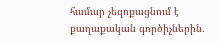համար չեզոքացնում է քաղաքական գործիչներին.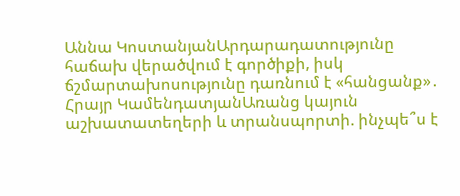Աննա ԿոստանյանԱրդարադատությունը հաճախ վերածվում է գործիքի, իսկ ճշմարտախոսությունը դառնում է «հանցանք»․ Հրայր ԿամենդատյանԱռանց կայուն աշխատատեղերի և տրանսպորտի. ինչպե՞ս է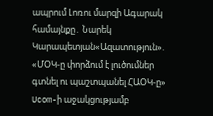ապրում Լոռու մարզի Ագարակ համայնքը․ Նարեկ Կարապետյան«Ազատություն». «ՄՕԿ-ը փորձում է լուծումներ գտնել ու պաշտպանել ՀԱՕԿ-ը» Ucom-ի աջակցությամբ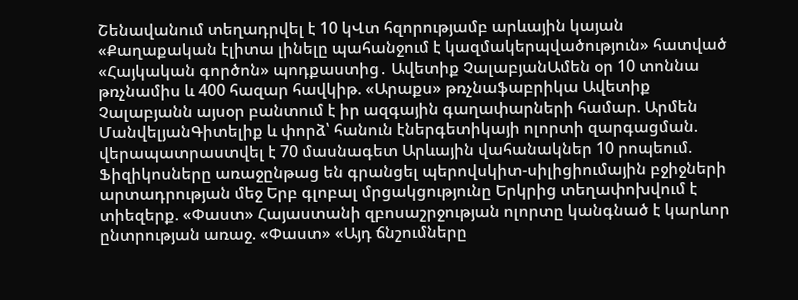Շենավանում տեղադրվել է 10 կՎտ հզորությամբ արևային կայան «Քաղաքական էլիտա լինելը պահանջում է կազմակերպվածություն» հատված «Հայկական գործոն» պոդքաստից․ Ավետիք ՉալաբյանԱմեն օր 10 տոննա թռչնամիս և 400 հազար հավկիթ. «Արաքս» թռչնաֆաբրիկա Ավետիք Չալաբյանն այսօր բանտում է իր ազգային գաղափարների համար. Արմեն ՄանվելյանԳիտելիք և փորձ՝ հանուն էներգետիկայի ոլորտի զարգացման. վերապատրաստվել է 70 մասնագետ Արևային վահանակներ 10 րոպեում. Ֆիզիկոսները առաջընթաց են գրանցել պերովսկիտ-սիլիցիումային բջիջների արտադրության մեջ Երբ գլոբալ մրցակցությունը Երկրից տեղափոխվում է տիեզերք. «Փաստ» Հայաստանի զբոսաշրջության ոլորտը կանգնած է կարևոր ընտրության առաջ. «Փաստ» «Այդ ճնշումները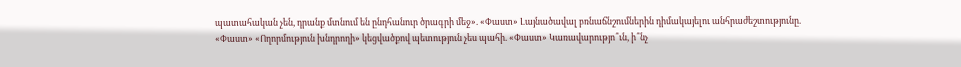պատահական չեն, դրանք մտնում են ընդհանուր ծրագրի մեջ». «Փաստ» Լայնածավալ բռնաճնշումներին դիմակայելու անհրաժեշտությունը. «Փաստ» «Ողորմություն խնդրողի» կեցվածքով պետություն չես պահի. «Փաստ» Կառավարությո՞ւն, ի՞նչ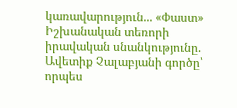կառավարություն... «Փաստ» Իշխանական տեռորի իրավական սնանկությունը. Ավետիք Չալաբյանի գործը՝ որպես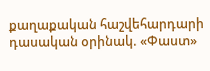քաղաքական հաշվեհարդարի դասական օրինակ. «Փաստ»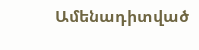Ամենադիտված